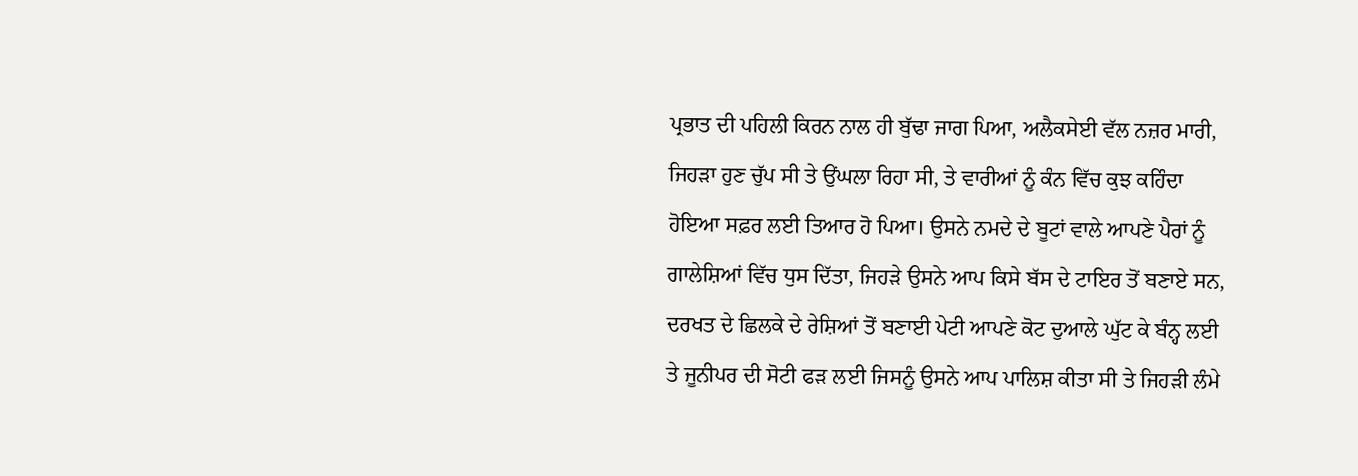ਪ੍ਰਭਾਤ ਦੀ ਪਹਿਲੀ ਕਿਰਨ ਨਾਲ ਹੀ ਬੁੱਢਾ ਜਾਗ ਪਿਆ, ਅਲੈਕਸੇਈ ਵੱਲ ਨਜ਼ਰ ਮਾਰੀ, ਜਿਹੜਾ ਹੁਣ ਚੁੱਪ ਸੀ ਤੇ ਉਂਘਲਾ ਰਿਹਾ ਸੀ, ਤੇ ਵਾਰੀਆਂ ਨੂੰ ਕੰਨ ਵਿੱਚ ਕੁਝ ਕਹਿੰਦਾ ਹੋਇਆ ਸਫ਼ਰ ਲਈ ਤਿਆਰ ਹੋ ਪਿਆ। ਉਸਨੇ ਨਮਦੇ ਦੇ ਬੂਟਾਂ ਵਾਲੇ ਆਪਣੇ ਪੈਰਾਂ ਨੂੰ ਗਾਲੇਸ਼ਿਆਂ ਵਿੱਚ ਧੁਸ ਦਿੱਤਾ, ਜਿਹੜੇ ਉਸਨੇ ਆਪ ਕਿਸੇ ਬੱਸ ਦੇ ਟਾਇਰ ਤੋਂ ਬਣਾਏ ਸਨ, ਦਰਖਤ ਦੇ ਛਿਲਕੇ ਦੇ ਰੇਸ਼ਿਆਂ ਤੋਂ ਬਣਾਈ ਪੇਟੀ ਆਪਣੇ ਕੋਟ ਦੁਆਲੇ ਘੁੱਟ ਕੇ ਬੰਨ੍ਹ ਲਈ ਤੇ ਜੂਨੀਪਰ ਦੀ ਸੋਟੀ ਫੜ ਲਈ ਜਿਸਨੂੰ ਉਸਨੇ ਆਪ ਪਾਲਿਸ਼ ਕੀਤਾ ਸੀ ਤੇ ਜਿਹੜੀ ਲੰਮੇ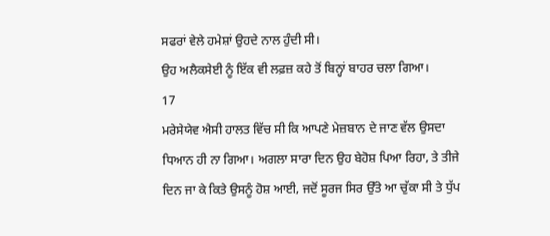ਸਫਰਾਂ ਵੇਲੇ ਹਮੇਸ਼ਾਂ ਉਹਦੇ ਨਾਲ ਹੁੰਦੀ ਸੀ।
ਉਹ ਅਲੈਕਸੇਈ ਨੂੰ ਇੱਕ ਵੀ ਲਫ਼ਜ਼ ਕਹੇ ਤੋਂ ਬਿਨ੍ਹਾਂ ਬਾਹਰ ਚਲਾ ਗਿਆ।
17
ਮਰੇਸੇਯੇਵ ਐਸੀ ਹਾਲਤ ਵਿੱਚ ਸੀ ਕਿ ਆਪਣੇ ਮੇਜ਼ਬਾਨ ਦੇ ਜਾਣ ਵੱਲ ਉਸਦਾ ਧਿਆਨ ਹੀ ਨਾ ਗਿਆ। ਅਗਲਾ ਸਾਰਾ ਦਿਨ ਉਹ ਬੇਹੋਸ਼ ਪਿਆ ਰਿਹਾ, ਤੇ ਤੀਜੇ ਦਿਨ ਜਾ ਕੇ ਕਿਤੇ ਉਸਨੂੰ ਹੋਸ਼ ਆਈ, ਜਦੋਂ ਸੂਰਜ ਸਿਰ ਉੱਤੇ ਆ ਚੁੱਕਾ ਸੀ ਤੇ ਧੁੱਪ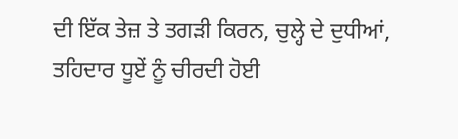ਦੀ ਇੱਕ ਤੇਜ਼ ਤੇ ਤਗੜੀ ਕਿਰਨ, ਚੁਲ੍ਹੇ ਦੇ ਦੁਧੀਆਂ, ਤਹਿਦਾਰ ਧੂਏਂ ਨੂੰ ਚੀਰਦੀ ਹੋਈ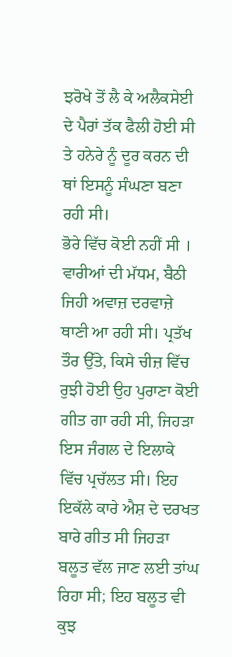ਝਰੋਖੇ ਤੋਂ ਲੈ ਕੇ ਅਲੈਕਸੇਈ ਦੇ ਪੈਰਾਂ ਤੱਕ ਫੈਲੀ ਹੋਈ ਸੀ ਤੇ ਹਨੇਰੇ ਨੂੰ ਦੂਰ ਕਰਨ ਦੀ ਥਾਂ ਇਸਨੂੰ ਸੰਘਣਾ ਬਣਾ ਰਹੀ ਸੀ।
ਭੋਰੇ ਵਿੱਚ ਕੋਈ ਨਹੀਂ ਸੀ । ਵਾਰੀਆਂ ਦੀ ਮੱਧਮ, ਬੈਠੀ ਜਿਹੀ ਅਵਾਜ਼ ਦਰਵਾਜ਼ੇ ਥਾਣੀ ਆ ਰਹੀ ਸੀ। ਪ੍ਰਤੱਖ ਤੌਰ ਉੱਤੇ, ਕਿਸੇ ਚੀਜ਼ ਵਿੱਚ ਰੁਝੀ ਹੋਈ ਉਹ ਪੁਰਾਣਾ ਕੋਈ ਗੀਤ ਗਾ ਰਹੀ ਸੀ, ਜਿਹੜਾ ਇਸ ਜੰਗਲ ਦੇ ਇਲਾਕੇ ਵਿੱਚ ਪ੍ਰਚੱਲਤ ਸੀ। ਇਹ ਇਕੱਲੇ ਕਾਰੇ ਐਸ਼ ਦੇ ਦਰਖਤ ਬਾਰੇ ਗੀਤ ਸੀ ਜਿਹੜਾ ਬਲੂਤ ਵੱਲ ਜਾਣ ਲਈ ਤਾਂਘ ਰਿਹਾ ਸੀ; ਇਹ ਬਲੂਤ ਵੀ ਕੁਝ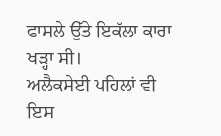ਫਾਸਲੇ ਉੱਤੇ ਇਕੱਲਾ ਕਾਰਾ ਖੜ੍ਹਾ ਸੀ।
ਅਲੈਕਸੇਈ ਪਹਿਲਾਂ ਵੀ ਇਸ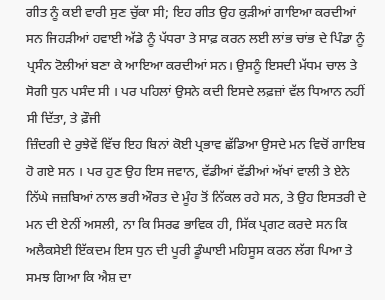ਗੀਤ ਨੂੰ ਕਈ ਵਾਰੀ ਸੁਣ ਚੁੱਕਾ ਸੀ; ਇਹ ਗੀਤ ਉਹ ਕੁੜੀਆਂ ਗਾਇਆ ਕਰਦੀਆਂ ਸਨ ਜਿਹੜੀਆਂ ਹਵਾਈ ਅੱਡੇ ਨੂੰ ਪੱਧਰਾ ਤੇ ਸਾਫ਼ ਕਰਨ ਲਈ ਲਾਂਭ ਚਾਂਭ ਦੇ ਪਿੰਡਾ ਨੂੰ ਪ੍ਰਸੰਨ ਟੋਲੀਆਂ ਬਣਾ ਕੇ ਆਇਆ ਕਰਦੀਆਂ ਸਨ। ਉਸਨੂੰ ਇਸਦੀ ਮੱਧਮ ਚਾਲ ਤੇ ਸੋਗੀ ਧੁਨ ਪਸੰਦ ਸੀ । ਪਰ ਪਹਿਲਾਂ ਉਸਨੇ ਕਦੀ ਇਸਦੇ ਲਫ਼ਜ਼ਾਂ ਵੱਲ ਧਿਆਨ ਨਹੀਂ ਸੀ ਦਿੱਤਾ, ਤੇ ਫ਼ੌਜੀ
ਜ਼ਿੰਦਗੀ ਦੇ ਰੁਝੇਵੇਂ ਵਿੱਚ ਇਹ ਬਿਨਾਂ ਕੋਈ ਪ੍ਰਭਾਵ ਛੱਡਿਆ ਉਸਦੇ ਮਨ ਵਿਚੋਂ ਗਾਇਬ ਹੋ ਗਏ ਸਨ । ਪਰ ਹੁਣ ਉਹ ਇਸ ਜਵਾਨ, ਵੱਡੀਆਂ ਵੱਡੀਆਂ ਅੱਖਾਂ ਵਾਲੀ ਤੇ ਏਨੇ ਨਿੱਘੇ ਜਜ਼ਬਿਆਂ ਨਾਲ ਭਰੀ ਔਰਤ ਦੇ ਮੂੰਹ ਤੋਂ ਨਿੱਕਲ ਰਹੇ ਸਨ, ਤੇ ਉਹ ਇਸਤਰੀ ਦੇ ਮਨ ਦੀ ਏਨੀਂ ਅਸਲੀ, ਨਾ ਕਿ ਸਿਰਫ ਭਾਵਿਕ ਹੀ, ਸਿੱਕ ਪ੍ਰਗਟ ਕਰਦੇ ਸਨ ਕਿ ਅਲੈਕਸੇਈ ਇੱਕਦਮ ਇਸ ਧੁਨ ਦੀ ਪੂਰੀ ਡੂੰਘਾਈ ਮਹਿਸੂਸ ਕਰਨ ਲੱਗ ਪਿਆ ਤੇ ਸਮਝ ਗਿਆ ਕਿ ਐਸ਼ ਦਾ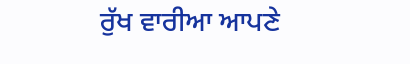ਰੁੱਖ ਵਾਰੀਆ ਆਪਣੇ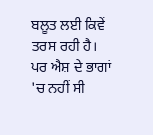ਬਲੂਤ ਲਈ ਕਿਵੇਂ ਤਰਸ ਰਹੀ ਹੈ।
ਪਰ ਐਸ਼ ਦੇ ਭਾਗਾਂ 'ਚ ਨਹੀਂ ਸੀ